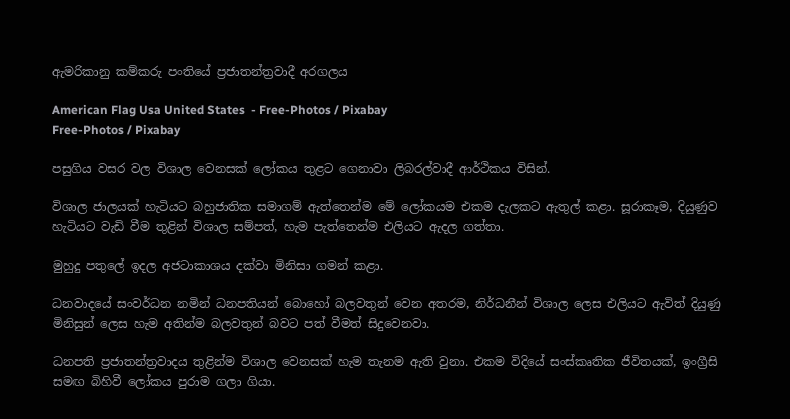ඇමරිකානු කම්කරු පංතියේ ප්‍රජාතන්ත්‍රවාදී අරගලය

American Flag Usa United States  - Free-Photos / Pixabay
Free-Photos / Pixabay

පසුගිය වසර වල විශාල වෙනසක් ලෝකය තුළට ගෙනාවා ලිබරල්වාදී ආර්ථිකය විසින්.

විශාල ජාලයක් හැටියට බහුජාතික සමාගම් ඇත්තෙන්ම මේ ලෝකයම එකම දැලකට ඇතුල් කළා. සූරාකෑම, දියුණුව හැටියට වැඩි වීම තුළින් විශාල සම්පත්, හැම පැත්තෙන්ම එලියට ඇදල ගත්තා.

මුහුදු පතුලේ ඉදල අජටාකාශය දක්වා මිනිසා ගමන් කළා.

ධනවාදයේ සංවර්ධන නමින් ධනපතියන් බොහෝ බලවතුන් වෙන අතරම, නිර්ධනීන් විශාල ලෙස එලියට ඇවිත් දියුණු මිනිසුන් ලෙස හැම අතින්ම බලවතුන් බවට පත් වීමත් සිදුවෙනවා.

ධනපති ප්‍රජාතන්ත්‍රවාදය තුළින්ම විශාල වෙනසක් හැම තැනම ඇති වුනා. එකම විදියේ සංස්කෘතික ජීවිතයක්, ඉංග්‍රීසි සමඟ බිහිවී ලෝකය පුරාම ගලා ගියා.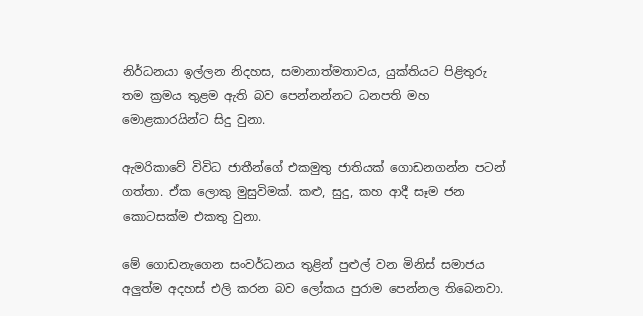නිර්ධනයා ඉල්ලන නිදහස, සමානාත්මතාවය, යුක්තියට පිළිතුරු තම ක්‍රමය තුළම ඇති බව පෙන්නන්නට ධනපති මහ මොළකාරයින්ට සිදු වුනා.

ඇමරිකාවේ විවිධ ජාතීන්ගේ එකමුතු ජාතියක් ගොඩනගන්න පටන් ගත්තා. ඒක ලොකු මුසුවිමක්. කළු, සුදු, කහ ආදී සෑම ජන කොටසක්ම එකතු වුනා.

මේ ගොඩනැගෙන සංවර්ධනය තුළින් පුළුල් වන මිනිස් සමාජය අලුත්ම අදහස් එලි කරන බව ලෝකය පුරාම පෙන්නල තිබෙනවා.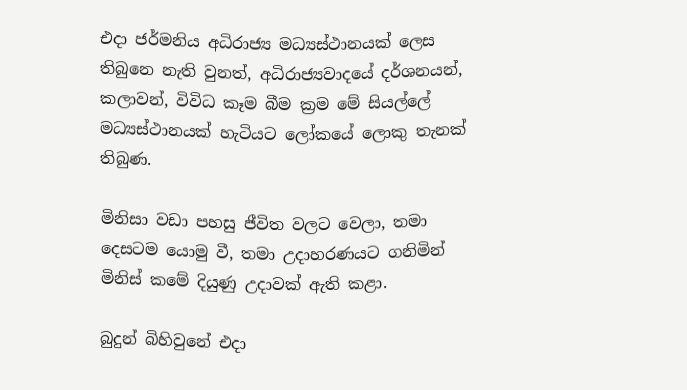එදා ජර්මනිය අධිරාජ්‍ය මධ්‍යස්ථානයක් ලෙස තිබුනෙ නැති වුනත්, අධිරාජ්‍යවාදයේ දර්ශනයන්, කලාවන්, විවිධ කෑම බීම ක්‍රම මේ සියල්ලේ මධ්‍යස්ථානයක් හැටියට ලෝකයේ ලොකු තැනක් තිබුණ.

මිනිසා වඩා පහසු ජීවිත වලට වෙලා, තමා දෙසටම යොමු වී, තමා උදාහරණයට ගනිමින් මිනිස් කමේ දියුණු උදාවක් ඇති කළා.

බුදුන් බිහිවුනේ එදා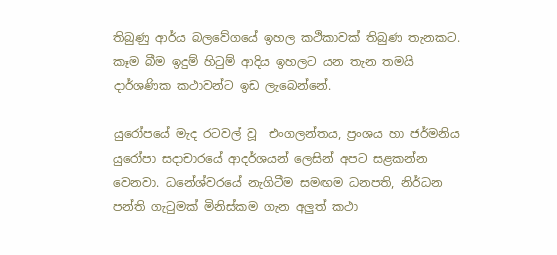තිබුණු ආර්ය බලවේගයේ ඉහල කථිකාවක් තිබුණ තැනකට. කෑම බීම ඉදුම් හිටුම් ආදිය ඉහලට යන තැන තමයි දාර්ශණික කථාවන්ට ඉඩ ලැබෙන්නේ.

යුරෝපයේ මැද රටවල් වූ  එංගලන්තය, ප්‍රංශය හා ජර්මනිය යුරෝපා සදාචාරයේ ආදර්ශයන් ලෙසින් අපට සළකන්න වෙනවා. ධනේශ්වරයේ නැගිටීම සමඟම ධනපති, නිර්ධන පන්ති ගැටුමක් මිනිස්කම ගැන අලුත් කථා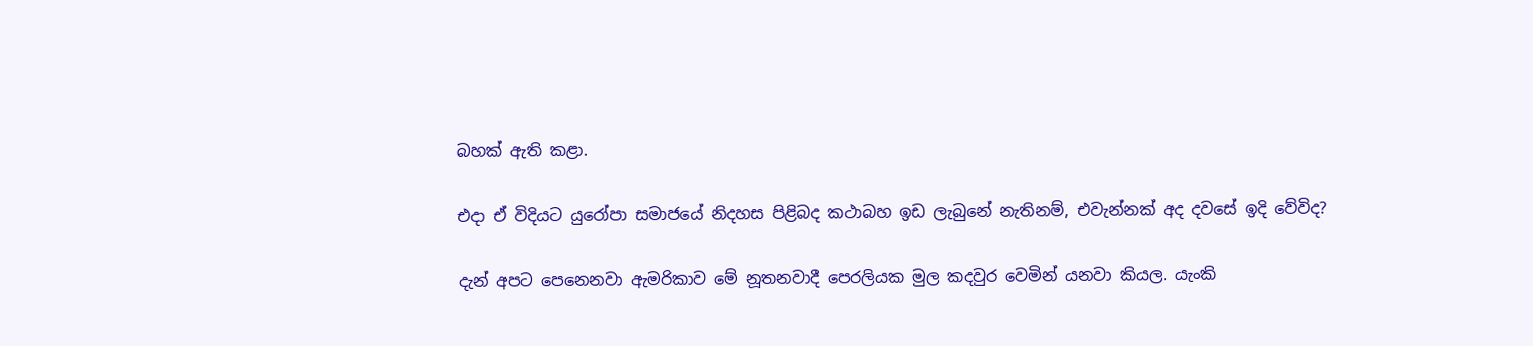බහක් ඇති කළා.

එදා ඒ විදියට යුරෝපා සමාජයේ නිදහස පිළිබද කථාබහ ඉඩ ලැබුනේ නැතිනම්, එවැන්නක් අද දවසේ ඉදි වේවිද?

දැන් අපට පෙනෙනවා ඇමරිකාව මේ නූතනවාදී පෙරලියක මුල කදවුර වෙමින් යනවා කියල. යැංකි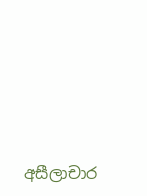අසීලාචාර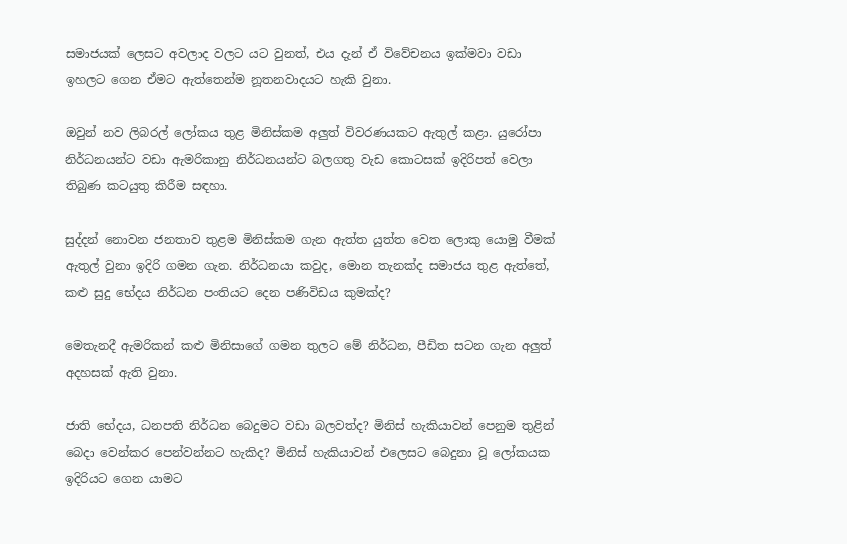සමාජයක් ලෙසට අවලාද වලට යට වුනත්, එය දැන් ඒ විවේචනය ඉක්මවා වඩා ඉහලට ගෙන ඒමට ඇත්තෙන්ම නූතනවාදයට හැකි වුනා.

ඔවුන් නව ලිබරල් ලෝකය තුළ මිනිස්කම අලුත් විවරණයකට ඇතුල් කළා. යුරෝපා නිර්ධනයන්ට වඩා ඇමරිකානු නිර්ධනයන්ට බලගතු වැඩ කොටසක් ඉදිරිපත් වෙලා තිබුණ කටයුතු කිරීම සඳහා.

සුද්දන් නොවන ජනතාව තුළම මිනිස්කම ගැන ඇත්ත යුත්ත වෙත ලොකු යොමු වීමක් ඇතුල් වුනා ඉදිරි ගමන ගැන. නිර්ධනයා කවුද, මොන තැනක්ද සමාජය තුළ ඇත්තේ, කළු සුදු භේදය නිර්ධන පංතියට දෙන පණිවිඩය කුමක්ද?

මෙතැනදී ඇමරිකන් කළු මිනිසාගේ ගමන තුලට මේ නිර්ධන, පීඩිත සටන ගැන අලුත් අදහසක් ඇති වුනා.

ජාති භේදය, ධනපති නිර්ධන බෙදුමට වඩා බලවත්ද? මිනිස් හැකියාවන් පෙනුම තුළින් බෙදා වෙන්කර පෙන්වන්නට හැකිද? මිනිස් හැකියාවන් එලෙසට බෙදුනා වූ ලෝකයක ඉදිරියට ගෙන යාමට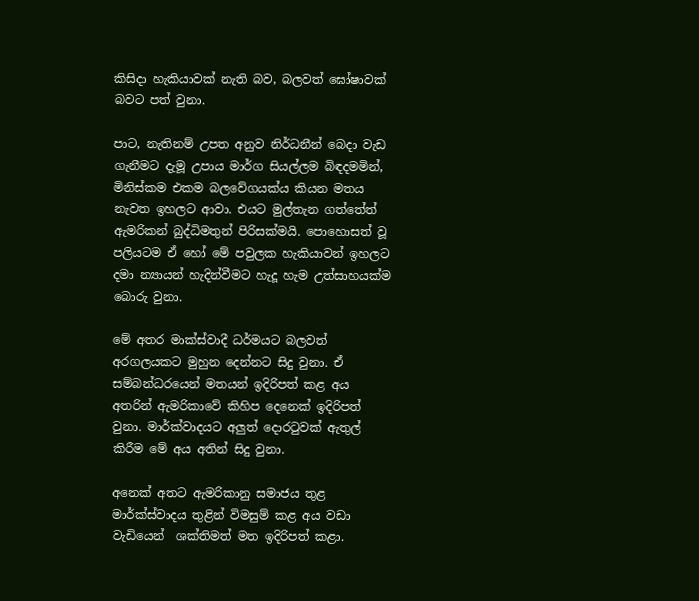කිසිදා හැකියාවක් නැති බව, බලවත් ඝෝෂාවක් බවට පත් වුනා.

පාට, නැතිනම් උපත අනුව නිර්ධනීන් බෙදා වැඩ ගැනීමට දැමූ උපාය මාර්ග සියල්ලම බිඳදමමින්, මිනිස්කම එකම බලවේගයක්ය කියන මතය නැවත ඉහලට ආවා. එයට මුල්තැන ගත්තේත් ඇමරිකන් බුද්ධිමතුන් පිරිසක්මයි. පොහොසත් වූ පලියටම ඒ හෝ මේ පවුලක හැකියාවන් ඉහලට දමා න්‍යායන් හැදින්වීමට හැදූ හැම උත්සාහයක්ම බොරු වුනා.

මේ අතර මාක්ස්වාදී ධර්මයට බලවත් අරගලයකට මුහුන දෙන්නට සිදු වුනා. ඒ සම්බන්ධරයෙන් මතයන් ඉදිරිපත් කළ අය අතරින් ඇමරිකාවේ කිහිප දෙනෙක් ඉදිරිපත් වුනා. මාර්ක්වාදයට අලුත් දොරටුවක් ඇතුල් කිරීම මේ අය අතින් සිදු වුනා.

අනෙක් අතට ඇමරිකානු සමාජය තුළ මාර්ක්ස්වාදය තුළින් විමසුම් කළ අය වඩා වැඩියෙන්  ශක්තිමත් මත ඉදිරිපත් කළා.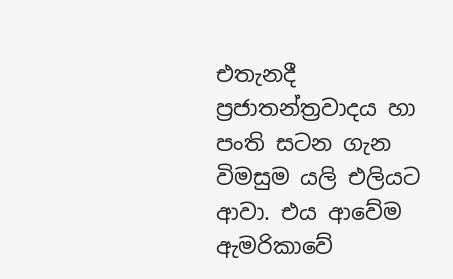එතැනදී ප්‍රජාතන්ත්‍රවාදය හා පංති සටන ගැන විමසුම යලි එලියට ආවා. එය ආවේම ඇමරිකාවේ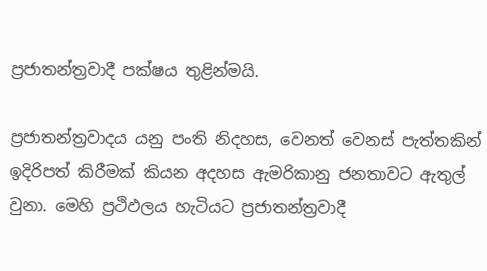ප්‍රජාතන්ත්‍රවාදී පක්ෂය තුළින්මයි.

ප්‍රජාතන්ත්‍රවාදය යනු පංති නිදහස, වෙනත් වෙනස් පැත්තකින් ඉදිරිපත් කිරීමක් කියන අදහස ඇමරිකානු ජනතාවට ඇතුල් වුනා. මෙහි ප්‍රථිඵලය හැටියට ප්‍රජාතන්ත්‍රවාදී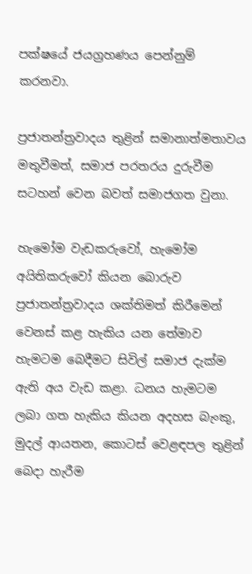පක්ෂයේ ජයග්‍රහණය පෙන්නුම් කරනවා.

ප්‍රජාතන්ත්‍රවාදය තුළින් සමානාත්මතාවය මතුවීමත්, සමාජ පරතරය දුරුවීම සටහන් වෙන බවත් සමාජගත වුනා.

හැමෝම වැඩකරුවෝ, හැමෝම අයිතිකරුවෝ කියන බොරුව ප්‍රජාතන්ත්‍රවාදය ශක්තිමත් කිරීමෙන් වෙනස් කළ හැකිය යන තේමාව හැමටම බෙදීමට සිවිල් සමාජ දැක්ම ඇති අය වැඩ කළා. ධනය හැමටම ලබා ගත හැකිය කියන අදහස බැංකු, මුදල් ආයතන, කොටස් වෙළඳපල තුළින් බෙදා හැරීම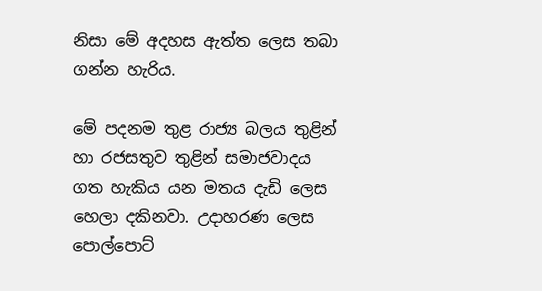නිසා මේ අදහස ඇත්ත ලෙස තබා ගන්න හැරිය.

මේ පදනම තුළ රාජ්‍ය බලය තුළින් හා රජසතුව තුළින් සමාජවාදය ගත හැකිය යන මතය දැඩි ලෙස හෙලා දකිනවා. උදාහරණ ලෙස පොල්පොට්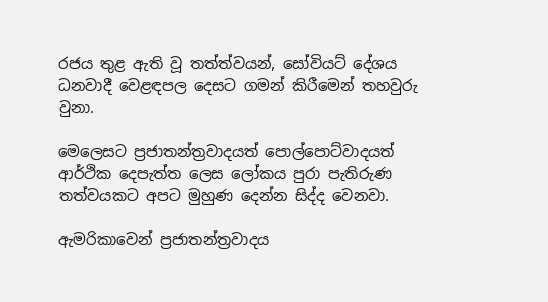රජය තුළ ඇති වූ තත්ත්වයන්, සෝවියට් දේශය ධනවාදී වෙළඳපල දෙසට ගමන් කිරීමෙන් තහවුරු වුනා.

මෙලෙසට ප්‍රජාතන්ත්‍රවාදයත් පොල්පොට්වාදයත් ආර්ථික දෙපැත්ත ලෙස ලෝකය පුරා පැතිරුණ තත්වයකට අපට මුහුණ දෙන්න සිද්ද වෙනවා.

ඇමරිකාවෙන් ප්‍රජාතන්ත්‍රවාදය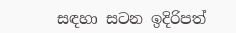සඳහා සටන ඉදිරිපත්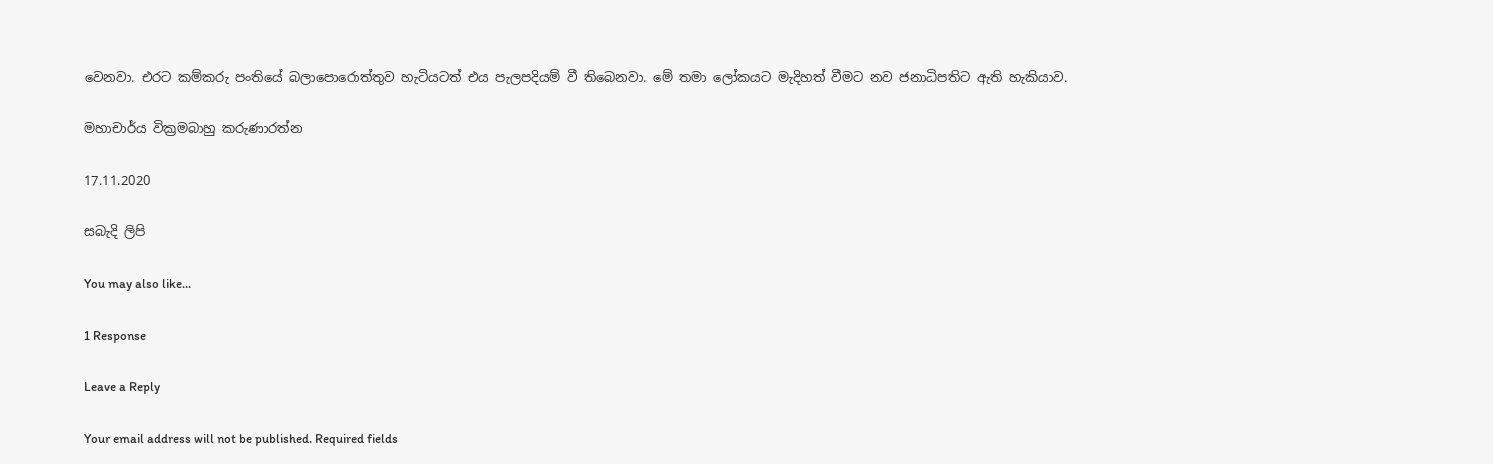වෙනවා. එරට කම්කරු පංතියේ බලාපොරොත්තුව හැටියටත් එය පැලපදියම් වී තිබෙනවා. මේ තමා ලෝකයට මැදිහත් වීමට නව ජනාධිපතිට ඇති හැකියාව.

මහාචාර්ය වික්‍රමබාහු කරුණාරත්න

17.11.2020

සබැදි ලිපි

You may also like...

1 Response

Leave a Reply

Your email address will not be published. Required fields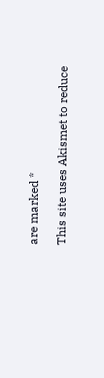are marked *

This site uses Akismet to reduce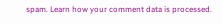spam. Learn how your comment data is processed.